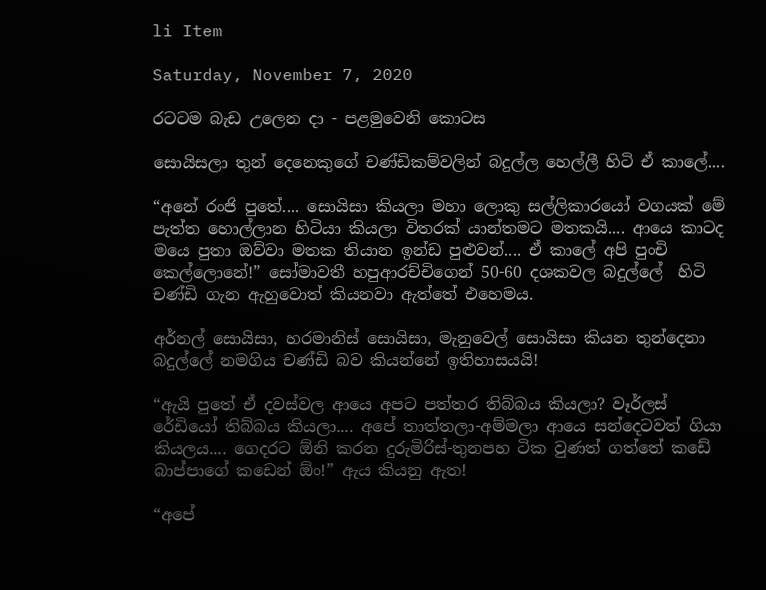li Item

Saturday, November 7, 2020

රටටම බැඩ උලෙන දා - පළමුවෙනි කොටස

සොයිසලා තුන් දෙනෙකුගේ චණ්ඩිකම්වලින් බදුල්ල හෙල්ලී හිටි ඒ කාලේ....

“අනේ රංජි පුතේ.... සොයිසා කියලා මහා ලොකු සල්ලිකාරයෝ වගයක් මේ පැත්ත හොල්ලාන හිටියා කියලා විතරක් යාන්තමට මතකයි.... ආයෙ කාටද මයෙ පුතා ඔව්වා මතක තියාන ඉන්ඩ පුළුවන්.... ඒ කාලේ අපි පුංචි කෙල්ලොනේ!” සෝමාවතී හපුආරච්චිගෙන් 50-60 දශකවල බදුල්ලේ  හිටි චණ්ඩි ගැන ඇහුවොත් කියනවා ඇත්තේ එහෙමය.

අර්නල් සොයිසා, හරමානිස් සොයිසා, මැනුවෙල් සොයිසා කියන තුන්දෙනා බදුල්ලේ නමගිය චණ්ඩි බව කියන්නේ ඉතිහාසයයි!

“ඇයි පුතේ ඒ දවස්වල ආයෙ අපට පත්තර තිබ්බය කියලා? වෑර්ලස් රේඩියෝ තිබ්බය කියලා.... අපේ තාත්තලා-අම්මලා ආයෙ සන්දෙටවත් ගියා කියලය.... ගෙදරට ඕනි කරන දුරුමිරිස්-තුනපහ ටික වුණත් ගත්තේ කඩේ බාප්පාගේ කඩෙන් ඕං!” ඇය කියනු ඇත!

“අපේ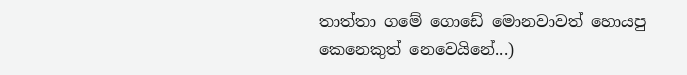තාත්තා ගමේ ගොඩේ මොනවාවත් හොයපු කෙනෙකුත් නෙවෙයිනේ...)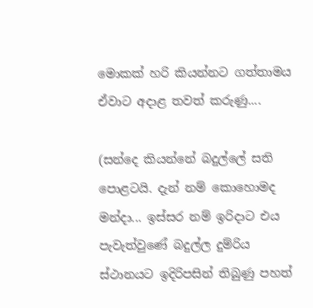මොකක් හරි කියන්නට ගත්තාමය ඒවාට අදාළ තවත් කරුණු....

(සන්දෙ කියන්නේ බදුල්ලේ සති පොළටයි. දැන් නම් කොහොමද මන්දා... ඉස්සර නම් ඉරිදාට එය පැවැත්වුණේ බදුල්ල දුම්රිය ස්ථානයට ඉදිරිපසින් තිබුණු පහත්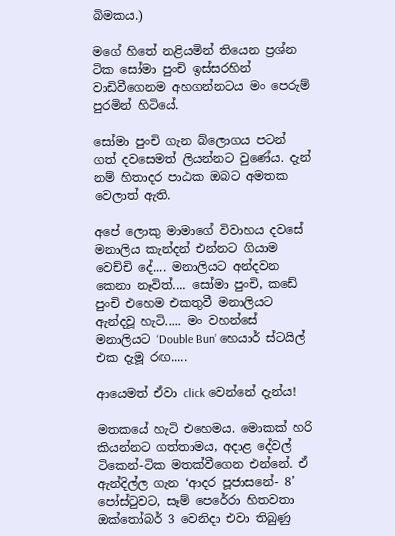බිමකය.)

මගේ හිතේ නළියමින් තියෙන ප්‍රශ්න ටික සෝමා පුංචි ඉස්සරහින් වාඩිවීගෙනම අහගන්නටය මං පෙරුම් පුරමින් හිටියේ.

සෝමා පුංචි ගැන බ්ලොගය පටන් ගත් දවසෙමත් ලියන්නට වුණේය. දැන් නම් හිතාදර පාඨක ඔබට අමතක වෙලාත් ඇති.

අපේ ලොකු මාමාගේ විවාහය දවසේ මනාලිය කැන්දන් එන්නට ගියාම වෙච්චි දේ.... මනාලියට අන්දවන කෙනා නෑවිත්.... සෝමා පුංචි, කඩේ පුංචි එහෙම එකතුවී මනාලියට ඇන්දවූ හැටි..... මං වහන්සේ මනාලියට ‘Double Bun’ හෙයාර් ස්ටයිල් එක දැමූ රඟ.....

ආයෙමත් ඒවා click වෙන්නේ දැන්ය!

මතකයේ හැටි එහෙමය. මොකක් හරි කියන්නට ගත්තාමය, අදාළ දේවල් ටිකෙන්-ටික මතක්වීගෙන එන්නේ. ඒ ඇන්දිල්ල ගැන ‘ආදර පූජාසනේ- 8’ පෝස්ටුවට, සෑම් පෙරේරා හිතවතා ඔක්තෝබර් 3 වෙනිදා එවා තිබුණු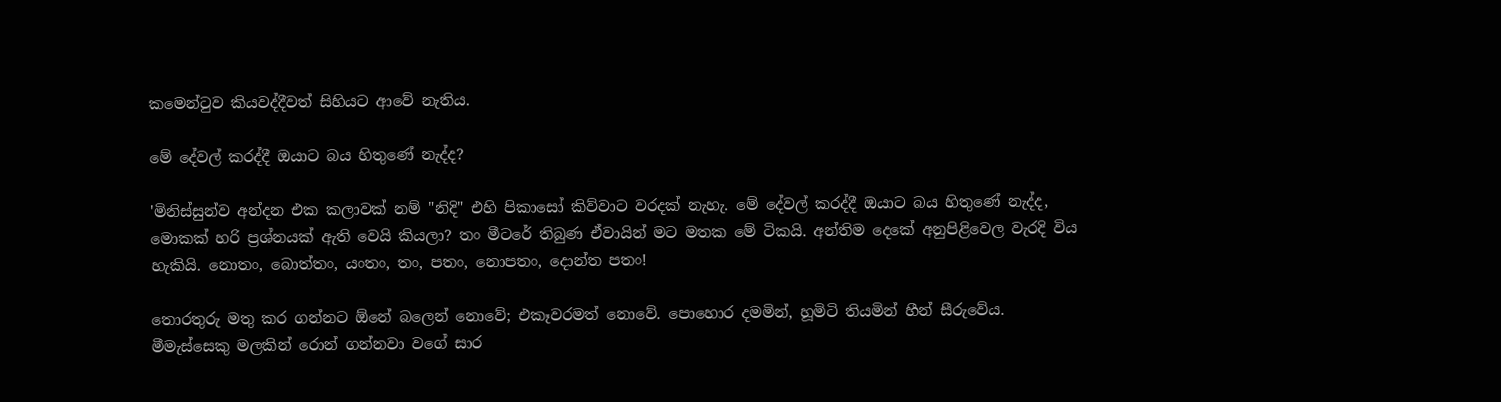කමෙන්ටුව කියවද්දීවත් සිහියට ආවේ නැතිය.

මේ දේවල් කරද්දී ඔයාට බය හිතුණේ නැද්ද?

'මිනිස්සුන්ව අන්දන එක කලාවක් නම් "නිදි" එහි පිකාසෝ කිව්වාට වරදක් නැහැ. මේ දේවල් කරද්දී ඔයාට බය හිතුණේ නැද්ද, මොකක් හරි ප්‍රශ්නයක් ඇති වෙයි කියලා? තං මීටරේ තිබුණ ඒවායින් මට මතක මේ ටිකයි. අන්තිම දෙකේ අනුපිළිවෙල වැරදි විය හැකියි. නොතං, බොත්තං, යංතං, තං, පතං, නොපතං, දොන්ත පතං!

තොරතුරු මතු කර ගන්නට ඕනේ බලෙන් නොවේ; එකෑවරමත් නොවේ. පොහොර දමමින්, හූමිටි තියමින් හීන් සීරුවේය. මීමැස්සෙකු මලකින් රොන් ගන්නවා වගේ සාර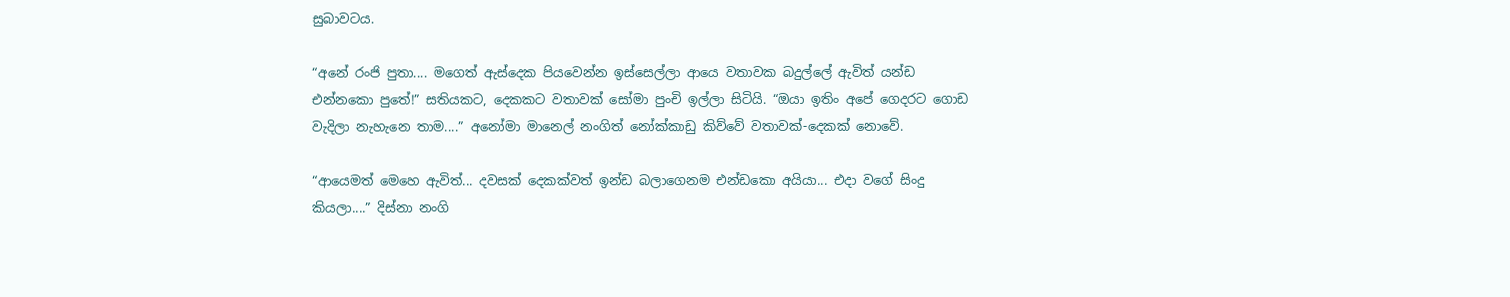සුබාවටය.

“අනේ රංජි පුතා.... මගෙත් ඇස්දෙක පියවෙන්න ඉස්සෙල්ලා ආයෙ වතාවක බදුල්ලේ ඇවිත් යන්ඩ එන්නකො පුතේ!” සතියකට, දෙකකට වතාවක් සෝමා පුංචි ඉල්ලා සිටියි. “ඔයා ඉතිං අපේ ගෙදරට ගොඩ වැදිලා නැහැනෙ තාම....” අනෝමා මානෙල් නංගිත් නෝක්කාඩු කිව්වේ වතාවක්-දෙකක් නොවේ.

“ආයෙමත් මෙහෙ ඇවිත්... දවසක් දෙකක්වත් ඉන්ඩ බලාගෙනම එන්ඩකො අයියා... එදා වගේ සිංදු කියලා....” දිස්නා නංගි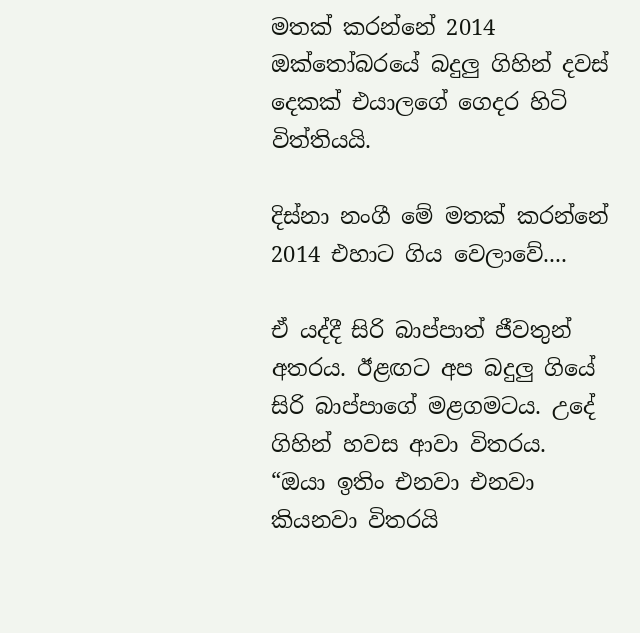මතක් කරන්නේ 2014 ඔක්තෝබරයේ බදුලු ගිහින් දවස් දෙකක් එයාලගේ ගෙදර හිටි විත්තියයි.

දිස්නා නංගී මේ මතක් කරන්නේ 2014 එහාට ගිය වෙලාවේ....

ඒ යද්දී සිරි බාප්පාත් ජීවතුන්  අතරය. ඊළඟට අප බදුලු ගියේ සිරි බාප්පාගේ මළගමටය. උදේ ගිහින් හවස ආවා විතරය. “ඔයා ඉතිං එනවා එනවා කියනවා විතරයි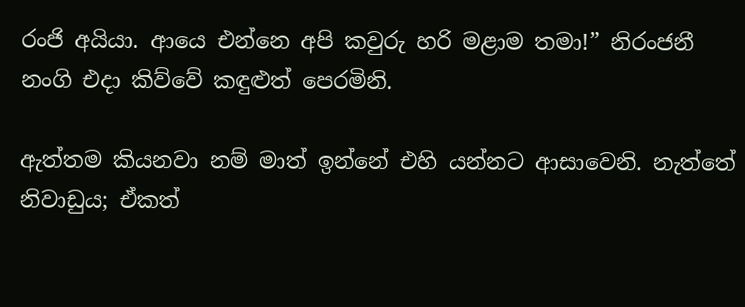රංජි අයියා. ආයෙ එන්නෙ අපි කවුරු හරි මළාම තමා!” නිරංජනී නංගි එදා කිව්වේ කඳුළුත් පෙරමිනි.

ඇත්තම කියනවා නම් මාත් ඉන්නේ එහි යන්නට ආසාවෙනි. නැත්තේ නිවාඩුය; ඒකත්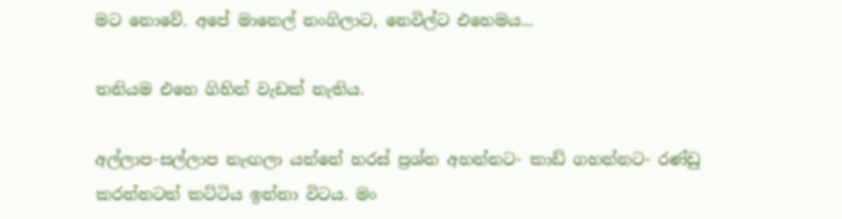මට නොවේ. අපේ මානෙල් නංගිලාට, නෙවිල්ට එහෙමය...

තනියම එහෙ ගිහින් වැඩක් නැතිය.

අල්ලාප-සල්ලාප නැඟලා යන්නේ හරස් ප්‍රශ්න අහන්නට- කාඩ් ගහන්නට- රණ්ඩු කරන්නටත් කට්ටිය ඉන්නා විටය. මං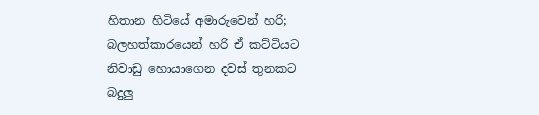හිතාන හිටියේ අමාරුවෙන් හරි; බලහත්කාරයෙන් හරි ඒ කට්ටියට නිවාඩු හොයාගෙන දවස් තුනකට බදුලු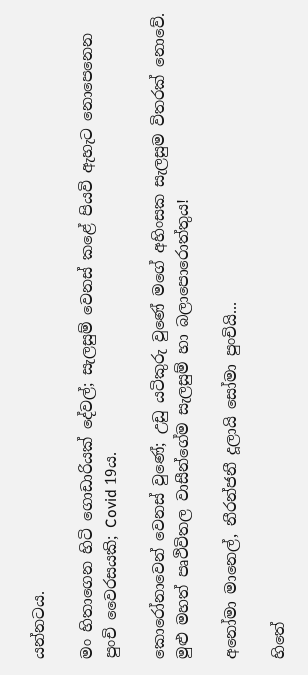යන්නටය.

මං හිතාගෙන හිටි ගොඩාරියක් දේවල්; සැලසුම් වෙනස් කළේ පියවි ඇහැට නොපෙනෙන පුංචි වෛරසයකි; Covid 19ය.

කොරෝනාවෙන් වෙනස් වුණේ; උඩු යටිකුරු වුණේ මගේ අහිංසක සැලසුම විතරක් නොවේ. මුළු මහත් පෘථිවිතල වාසීන්ගේම සැලසුම් හා බලාපොරොත්තුය!

අනෝමා මානෙල්, නීරන්ජනී දූලායි සෝමා පුංචියි...

හිතේ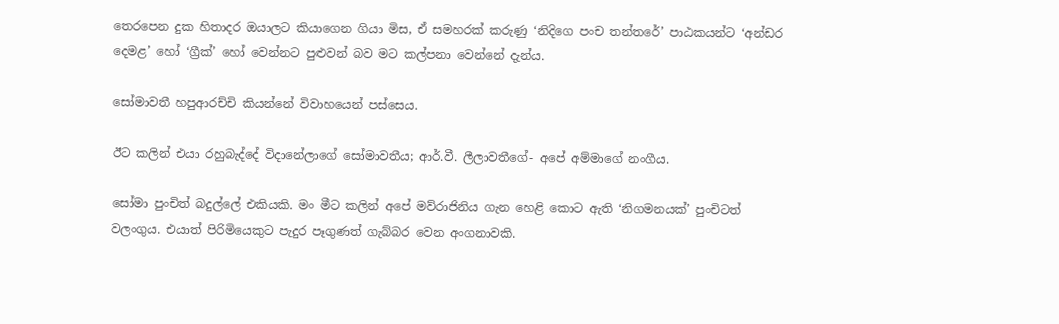තෙරපෙන දුක හිතාදර ඔයාලට කියාගෙන ගියා මිස, ඒ සමහරක් කරුණු ‘නිදිගෙ පංච තන්තරේ’ පාඨකයන්ට ‘අන්ඩර දෙමළ’ හෝ ‘ග්‍රීක්’ හෝ වෙන්නට පුළුවන් බව මට කල්පනා වෙන්නේ දැන්ය.

සෝමාවතී හපුආරච්චි කියන්නේ විවාහයෙන් පස්සෙය.

ඊට කලින් එයා රහුබැද්දේ විදානේලාගේ සෝමාවතීය; ආර්.වී. ලීලාවතීගේ- අපේ අම්මාගේ නංගීය.

සෝමා පුංචිත් බදුල්ලේ එකියකි. මං මීට කලින් අපේ මව්රාජිනිය ගැන හෙළි කොට ඇති ‘නිගමනයක්’ පුංචිටත් වලංගුය. එයාත් පිරිමියෙකුට පැදුර පෑගුණත් ගැබ්බර වෙන අංගනාවකි.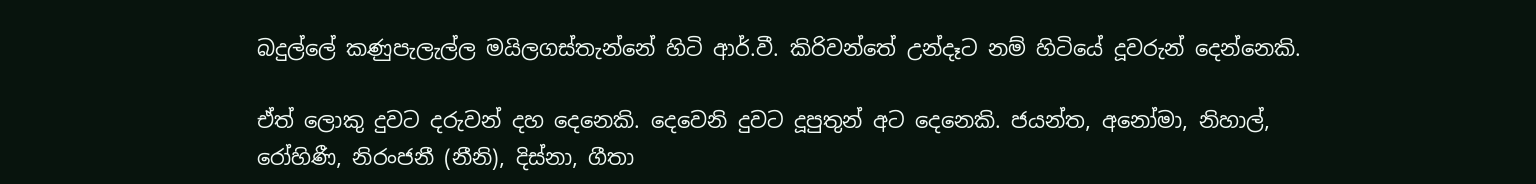බදුල්ලේ කණුපැලැල්ල මයිලගස්තැන්නේ හිටි ආර්.වී. කිරිවන්තේ උන්දෑට නම් හිටියේ දූවරුන් දෙන්නෙකි.

ඒත් ලොකු දුවට දරුවන් දහ දෙනෙකි. දෙවෙනි දුවට දූපුතුන් අට දෙනෙකි. ජයන්ත, අනෝමා, නිහාල්, රෝහිණී, නිරංජනී (නීනි), දිස්නා, ගීතා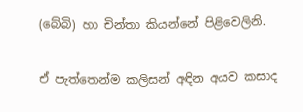(බේබි) හා චින්තා කියන්නේ පිළිවෙලිනි.

ඒ පැත්තෙන්ම කලිසන් අඳින අයව කසාද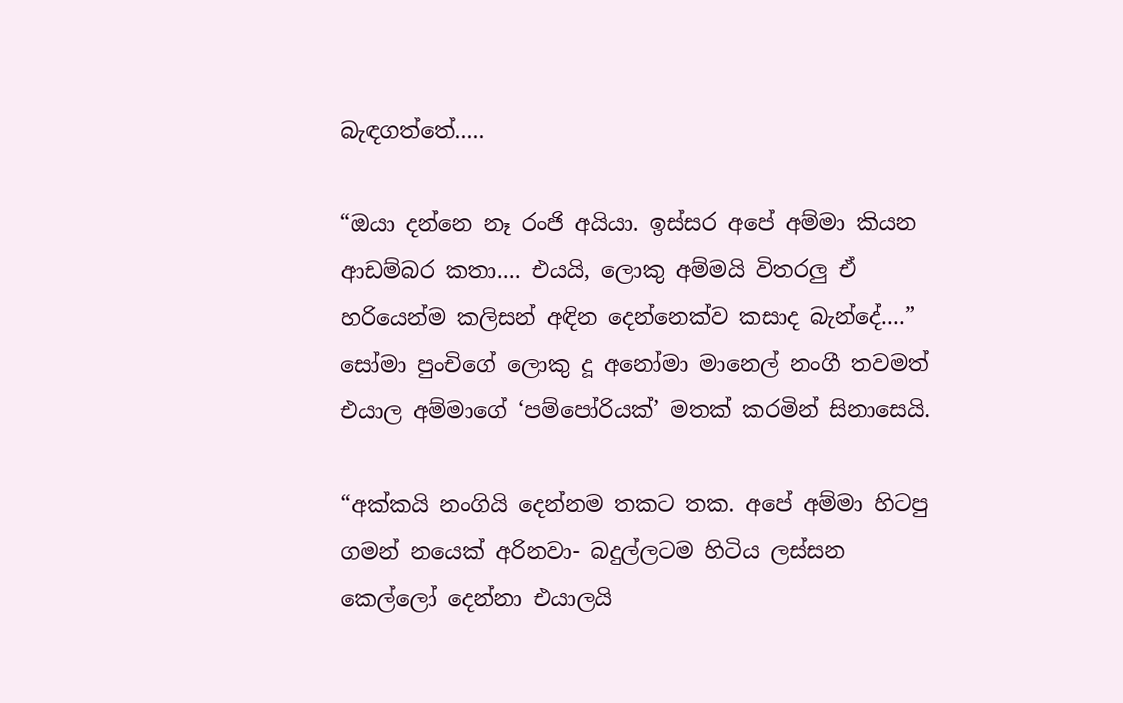බැඳගත්තේ.....

“ඔයා දන්නෙ නෑ රංජි අයියා. ඉස්සර අපේ අම්මා කියන ආඩම්බර කතා.... එයයි, ලොකු අම්මයි විතරලු ඒ හරියෙන්ම කලිසන් අඳින දෙන්නෙක්ව කසාද බැන්දේ....” සෝමා පුංචිගේ ලොකු දූ අනෝමා මානෙල් නංගී තවමත් එයාල අම්මාගේ ‘පම්පෝරියක්’ මතක් කරමින් සිනාසෙයි.

“අක්කයි නංගියි දෙන්නම තකට තක. අපේ අම්මා හිටපු ගමන් නයෙක් අරිනවා- බදුල්ලටම හිටිය ලස්සන කෙල්ලෝ දෙන්නා එයාලයි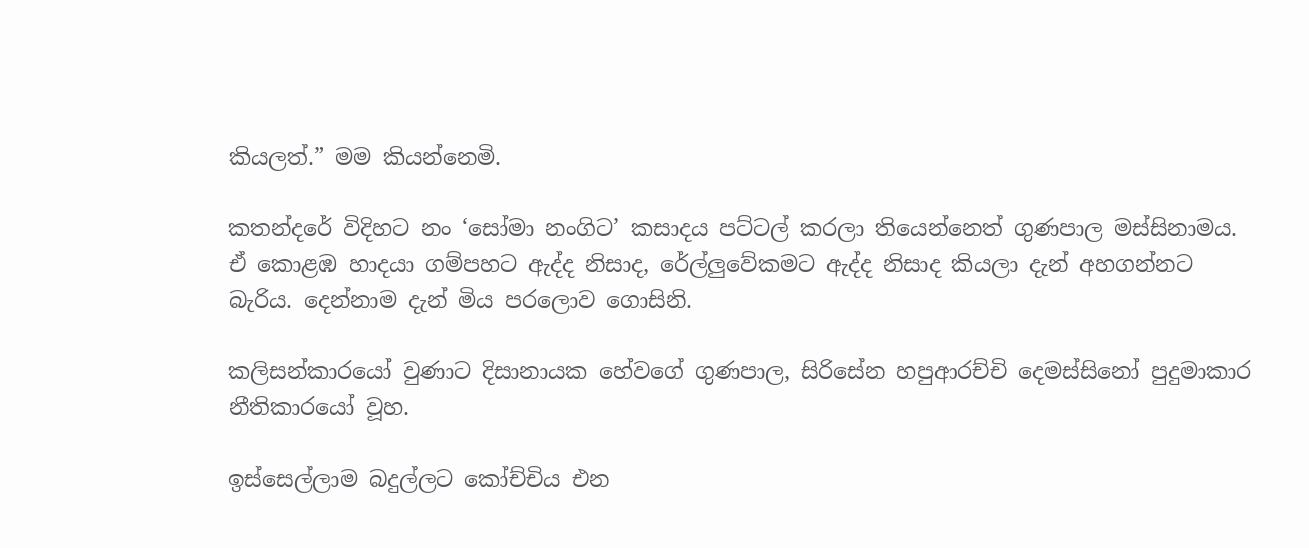කියලත්.” මම කියන්නෙමි.

කතන්දරේ විදිහට නං ‘සෝමා නංගිට’ කසාදය පට්ටල් කරලා තියෙන්නෙත් ගුණපාල මස්සිනාමය. ඒ කොළඹ හාදයා ගම්පහට ඇද්ද නිසාද, රේල්ලුවේකමට ඇද්ද නිසාද කියලා දැන් අහගන්නට බැරිය. දෙන්නාම දැන් මිය පරලොව ගොසිනි.

කලිසන්කාරයෝ වුණාට දිසානායක හේවගේ ගුණපාල, සිරිසේන හපුආරච්චි දෙමස්සිනෝ පුදුමාකාර නීතිකාරයෝ වූහ.

ඉස්සෙල්ලාම බදුල්ලට කෝච්චිය එන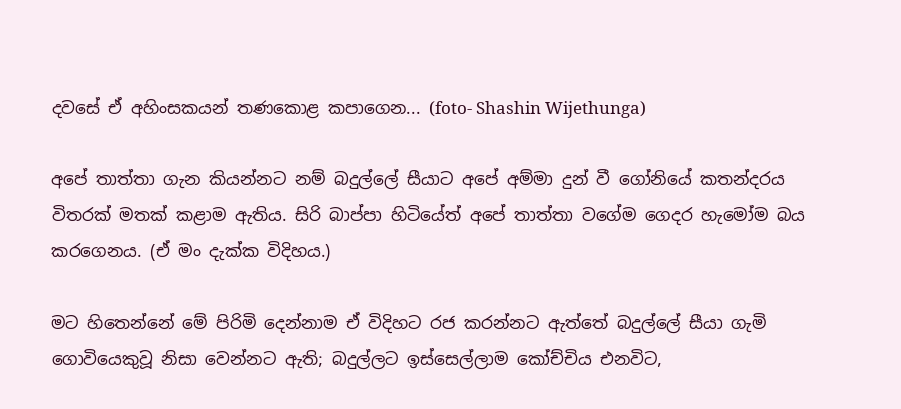දවසේ ඒ අහිංසකයන් තණකොළ කපාගෙන... (foto- Shashin Wijethunga)

අපේ තාත්තා ගැන කියන්නට නම් බදුල්ලේ සීයාට අපේ අම්මා දුන් වී ගෝනියේ කතන්දරය විතරක් මතක් කළාම ඇතිය. සිරි බාප්පා හිටියේත් අපේ තාත්තා වගේම ගෙදර හැමෝම බය කරගෙනය. (ඒ මං දැක්ක විදිහය.)

මට හිතෙන්නේ මේ පිරිමි දෙන්නාම ඒ විදිහට රජ කරන්නට ඇත්තේ බදුල්ලේ සීයා ගැමි ගොවියෙකුවූ නිසා වෙන්නට ඇති; බදුල්ලට ඉස්සෙල්ලාම කෝච්චිය එනවිට,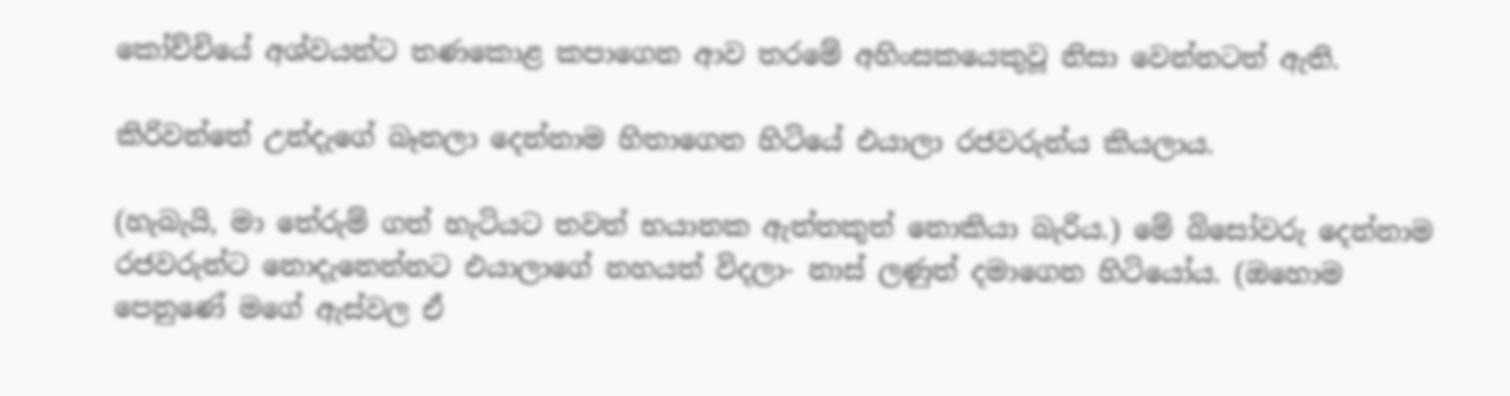කෝච්චියේ අශ්වයන්ට තණකොළ කපාගෙන ආව තරමේ අහිංසකයෙකුවූ නිසා වෙන්නටත් ඇති.

කිරිවන්තේ උන්දැගේ බෑනලා දෙන්නාම හිතාගෙන හිටියේ එයාලා රජවරුන්ය කියලාය.

(හැබැයි, මා තේරුම් ගත් හැටියට තවත් භයානක ඇත්තකුත් නොකියා බැරිය.) මේ බිසෝවරු දෙන්නාම රජවරුන්ට නොදැනෙන්නට එයාලාගේ නහයත් විදලා- නාස් ලණුත් දමාගෙන හිටියෝය. (ඔහොම පෙනුණේ මගේ ඇස්වල ඒ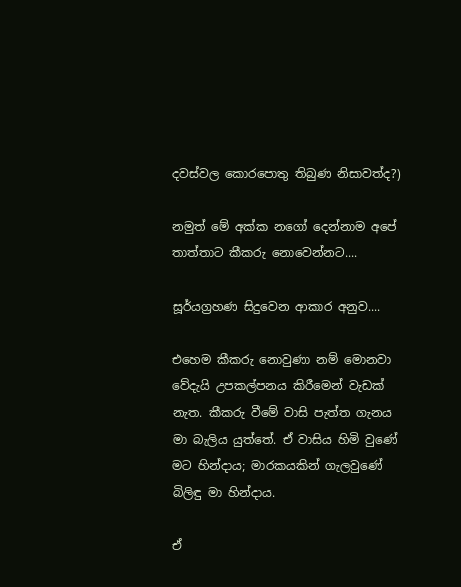දවස්වල කොරපොතු තිබුණ නිසාවත්ද?)

නමුත් මේ අක්ක නගෝ දෙන්නාම අපේ තාත්තාට කීකරු නොවෙන්නට....

සූර්යග්‍රහණ සිදුවෙන ආකාර අනුව....

එහෙම කීකරු නොවුණා නම් මොනවා වේදැයි උපකල්පනය කිරීමෙන් වැඩක් නැත. කීකරු වීමේ වාසි පැත්ත ගැනය මා බැලිය යුත්තේ. ඒ වාසිය හිමි වුණේ මට හින්දාය; මාරකයකින් ගැලවුණේ බිලිඳු මා හින්දාය.

ඒ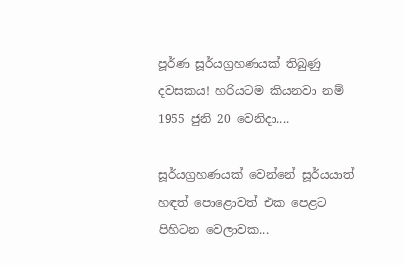පූර්ණ සූර්යග්‍රහණයක් තිබුණු දවසකය! හරියටම කියනවා නම් 1955 ජුනි 20 වෙනිදා....

සූර්යග්‍රහණයක් වෙන්නේ සූර්යයාත් හඳත් පොළොවත් එක පෙළට පිහිටන වෙලාවක...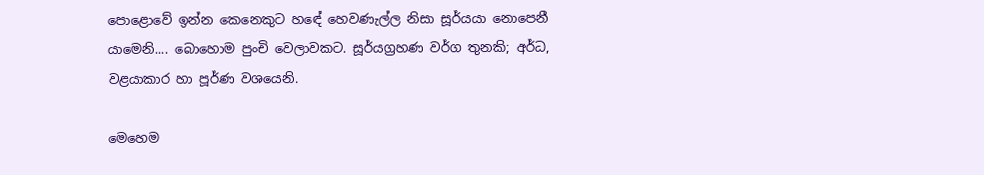පොළොවේ ඉන්න කෙනෙකුට හඳේ හෙවණැල්ල නිසා සූර්යයා නොපෙනී යාමෙනි.... බොහොම පුංචි වෙලාවකට. සූර්යග්‍රහණ වර්ග තුනකි; අර්ධ, වළයාකාර හා පූර්ණ වශයෙනි.

මෙහෙම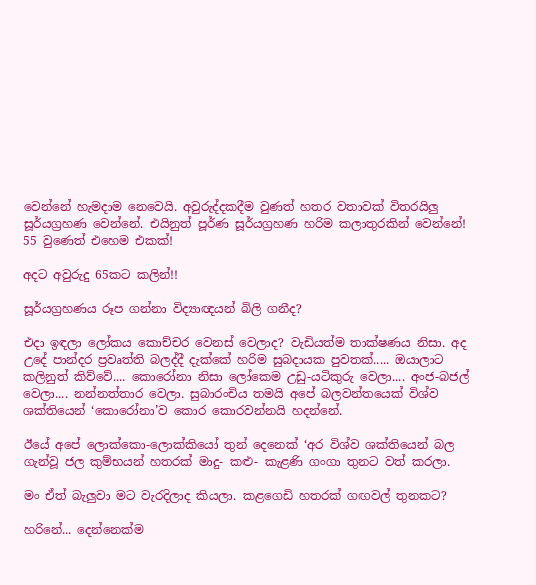වෙන්නේ හැමදාම නෙවෙයි. අවුරුද්දකදීම වුණත් හතර වතාවක් විතරයිලු සූර්යග්‍රහණ වෙන්නේ. එයිනුත් පූර්ණ සූර්යග්‍රහණ හරිම කලාතුරකින් වෙන්නේ! 55 වුණෙත් එහෙම එකක්!

අදට අවුරුදු 65කට කලින්!!

සූර්යග්‍රහණය රූප ගන්නා විද්‍යාඥයන් බිලි ගනීද?

එදා ඉඳලා ලෝකය කොච්චර වෙනස් වෙලාද? වැඩියත්ම තාක්ෂණය නිසා. අද උදේ පාන්දර ප්‍රවෘත්ති බලද්දී දැක්කේ හරිම සුබදායක පුවතක්..... ඔයාලාට කලිනුත් කිව්වේ.... කොරෝනා නිසා ලෝකෙම උඩු-යටිකුරු වෙලා.... අංජ-බජල් වෙලා.... නන්නත්තාර වෙලා. සුබාරංචිය තමයි අපේ බලවන්තයෙක් විශ්ව ශක්තියෙන් ‘කොරෝනා’ව කොර කොරවන්නයි හදන්නේ.

ඊයේ අපේ ලොක්කො-ලොක්කියෝ තුන් දෙනෙක් ‘අර විශ්ව ශක්තියෙන් බල ගැන්වූ ජල කුම්භයන් හතරක් මාදු- කළු- කැළණි ගංගා තුනට වත් කරලා.

මං ඒත් බැලුවා මට වැරදිලාද කියලා. කළගෙඩි හතරක් ගඟවල් තුනකට?

හරිනේ... දෙන්නෙක්ම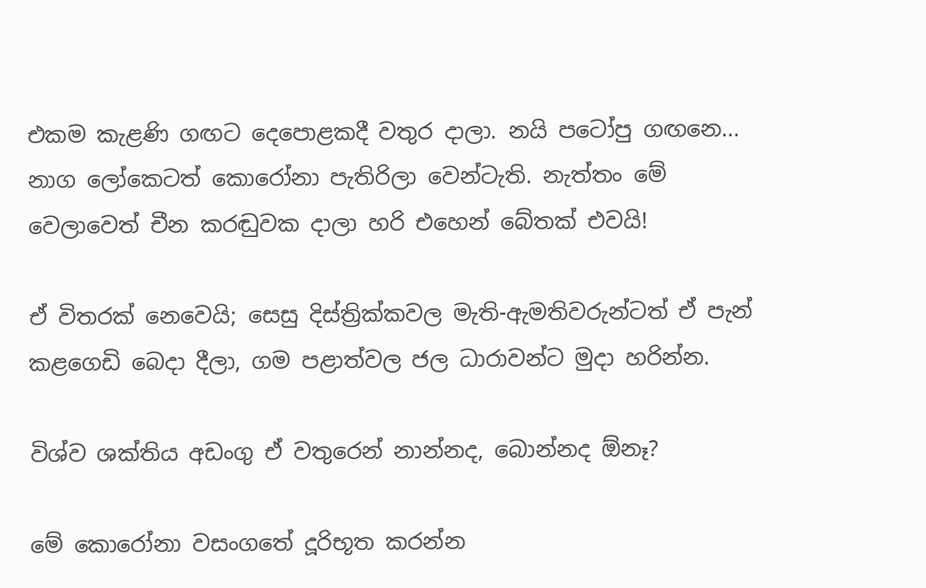එකම කැළණි ගඟට දෙපොළකදී වතුර දාලා. නයි පටෝපු ගඟනෙ... නාග ලෝකෙටත් කොරෝනා පැතිරිලා වෙන්ටැති. නැත්තං මේ වෙලාවෙත් චීන කරඬුවක දාලා හරි එහෙන් බේතක් එවයි!

ඒ විතරක් නෙවෙයි; සෙසු දිස්ත්‍රික්කවල මැති-ඇමතිවරුන්ටත් ඒ පැන් කළගෙඩි බෙදා දීලා, ගම පළාත්වල ජල ධාරාවන්ට මුදා හරින්න.

විශ්ව ශක්තිය අඩංගු ඒ වතුරෙන් නාන්නද, බොන්නද ඕනෑ?

මේ කොරෝනා වසංගතේ දූරිභූත කරන්න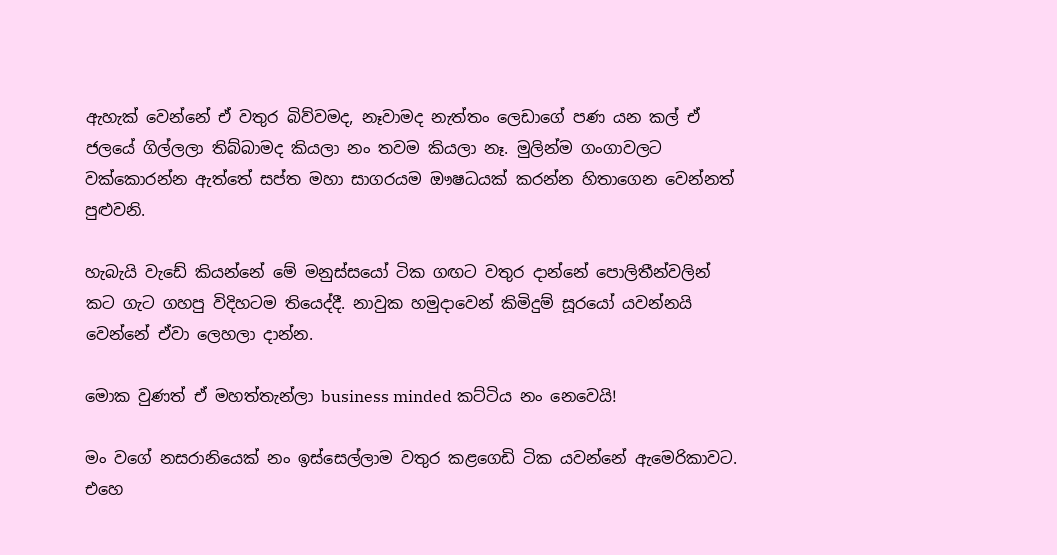ඇහැක් වෙන්නේ ඒ වතුර බිව්වමද, නෑවාමද නැත්තං ලෙඩාගේ පණ යන කල් ඒ ජලයේ ගිල්ලලා තිබ්බාමද කියලා නං තවම කියලා නෑ. මුලින්ම ගංගාවලට වක්කොරන්න ඇත්තේ සප්ත මහා සාගරයම ඖෂධයක් කරන්න හිතාගෙන වෙන්නත් පුළුවනි.

හැබැයි වැඩේ කියන්නේ මේ මනුස්සයෝ ටික ගඟට වතුර දාන්නේ පොලිතීන්වලින් කට ගැට ගහපු විදිහටම තියෙද්දී. නාවුක හමුදාවෙන් කිමිදුම් සූරයෝ යවන්නයි වෙන්නේ ඒවා ලෙහලා දාන්න.

මොක වුණත් ඒ මහත්තැන්ලා business minded කට්ටිය නං නෙවෙයි!

මං වගේ නසරානියෙක් නං ඉස්සෙල්ලාම වතුර කළගෙඩි ටික යවන්නේ ඇමෙරිකාවට. එහෙ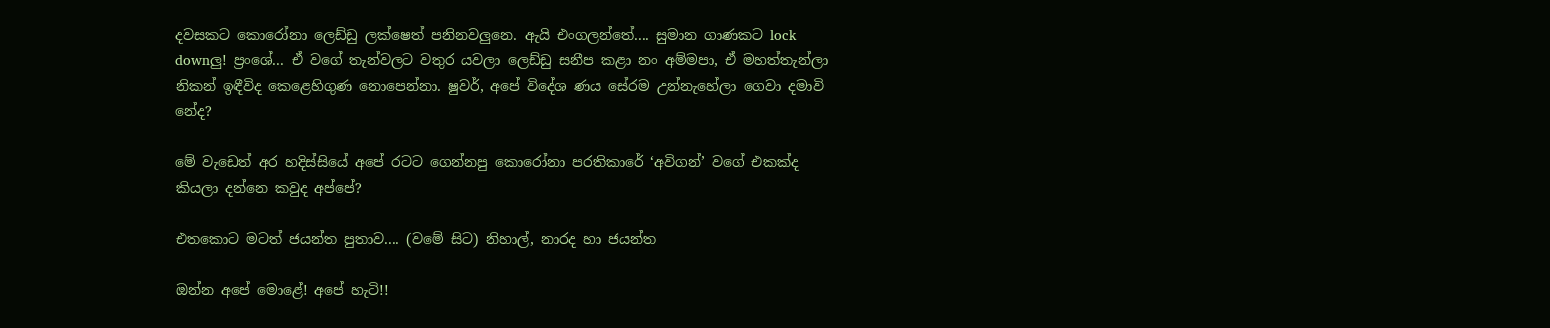දවසකට කොරෝනා ලෙඩ්ඩු ලක්ෂෙත් පනිනවලුනෙ. ඇයි එංගලන්තේ.... සුමාන ගාණකට lock downලු! ප්‍රංශේ... ඒ වගේ තැන්වලට වතුර යවලා ලෙඩ්ඩු සනීප කළා නං අම්මපා, ඒ මහත්තැන්ලා නිකන් ඉඳීවිද කෙළෙහිගුණ නොපෙන්නා. ෂුවර්, අපේ විදේශ ණය සේරම උන්නැහේලා ගෙවා දමාවි නේද?

මේ වැඩෙත් අර හදිස්සියේ අපේ රටට ගෙන්නපු කොරෝනා පරතිකාරේ ‘අවිගන්’ වගේ එකක්ද කියලා දන්නෙ කවුද අප්පේ?

එතකොට මටත් ජයන්ත පුතාව.... (වමේ සිට) නිහාල්, නාරද හා ජයන්ත

ඔන්න අපේ මොළේ! අපේ හැටි!!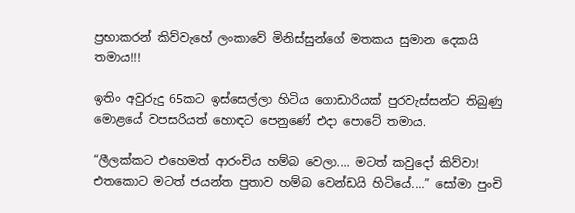ප්‍රභාකරන් කිව්වැහේ ලංකාවේ මිනිස්සුන්ගේ මතකය සුමාන දෙකයි තමාය!!!

ඉතිං අවුරුදු 65කට ඉස්සෙල්ලා හිටිය ගොඩාරියක් පුරවැස්සන්ට තිබුණු මොළයේ වපසරියත් හොඳට පෙනුණේ එදා පොටේ තමාය.

“ලීලක්කට එහෙමත් ආරංචිය හම්බ වෙලා.... මටත් කවුදෝ කිව්වා! එතකොට මටත් ජයන්ත පුතාව හම්බ වෙන්ඩයි හිටියේ....” සෝමා පුංචි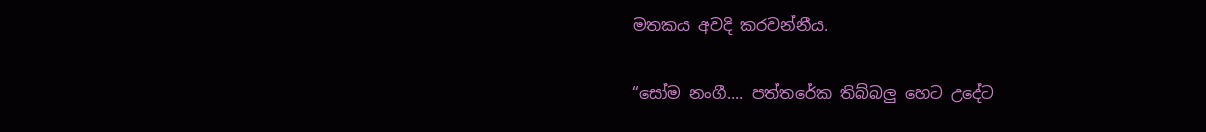මතකය අවදි කරවන්නීය.

“සෝම නංගී.... පත්තරේක තිබ්බලු හෙට උදේට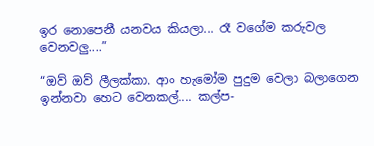ඉර නොපෙනී යනවය කියලා... රෑ වගේම කරුවල වෙනවලු....”

“ඔව් ඔව් ලීලක්කා. ආං හැමෝම පුදුම වෙලා බලාගෙන ඉන්නවා හෙට වෙනකල්.... කල්ප-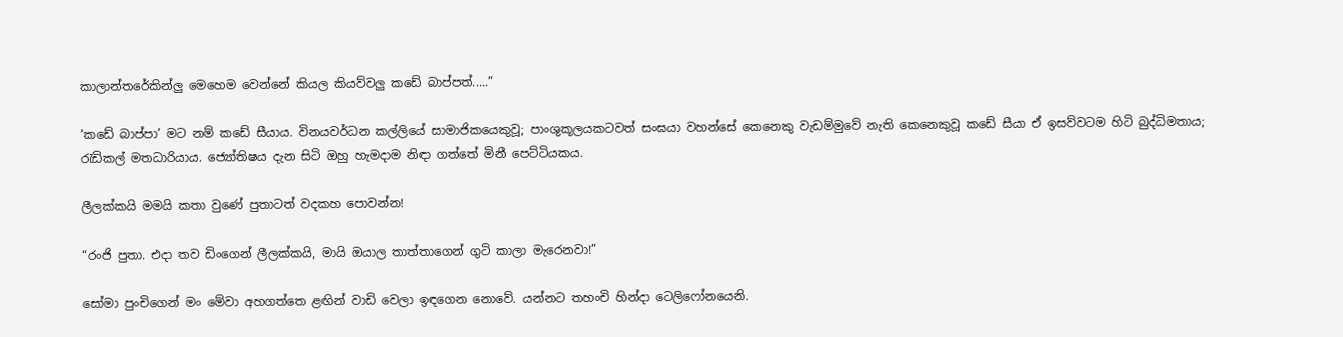කාලාන්තරේකින්ලු මෙහෙම වෙන්නේ කියල කියව්වලු කඩේ බාප්පත්.....”

‘කඩේ බාප්පා’ මට නම් කඩේ සීයාය. විනයවර්ධන කල්ලියේ සාමාජිකයෙකුවූ; පාංශුකූලයකටවත් සංඝයා වහන්සේ කෙනෙකු වැඩම්මුවේ නැති කෙනෙකුවූ කඩේ සීයා ඒ ඉසව්වටම හිටි බුද්ධිමතාය; රැඩිකල් මතධාරියාය. ජ්‍යෝතිෂය දැන සිටි ඔහු හැමදාම නිඳා ගත්තේ මිනී පෙට්ටියකය.

ලීලක්කයි මමයි කතා වුණේ පුතාටත් වදකහ පොවන්න!

“රංජි පුතා. එදා තව ඩිංගෙන් ලීලක්කයි, මායි ඔයාල තාත්තාගෙන් ගුටි කාලා මැරෙනවා!”

සෝමා පුංචිගෙන් මං මේවා අහගත්තෙ ළඟින් වාඩි වෙලා ඉඳගෙන නොවේ. යන්නට තහංචි හින්දා ටෙලිෆෝනයෙනි.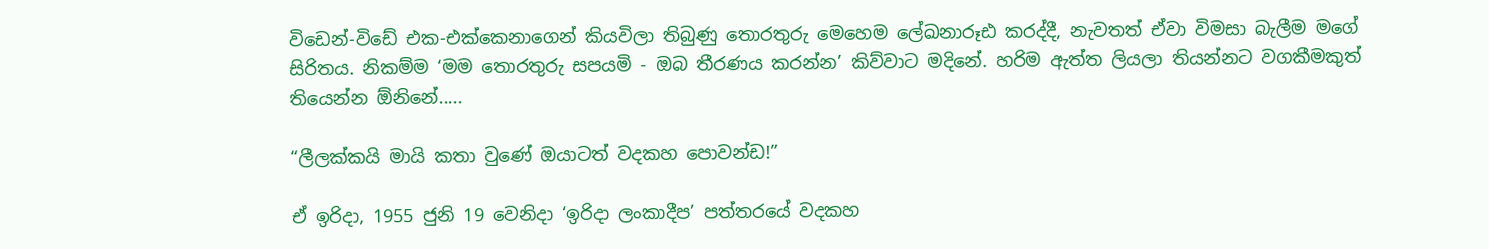විඩෙන්-විඩේ එක-එක්කෙනාගෙන් කියවිලා තිබුණු තොරතුරු මෙහෙම ලේඛනාරූඪ කරද්දී, නැවතත් ඒවා විමසා බැලීම මගේ සිරිතය. නිකම්ම ‘මම තොරතුරු සපයමි - ඔබ තීරණය කරන්න’ කිව්වාට මදිනේ. හරිම ඇත්ත ලියලා තියන්නට වගකීමකුත් තියෙන්න ඕනිනේ.....

“ලීලක්කයි මායි කතා වුණේ ඔයාටත් වදකහ පොවන්ඩ!”

ඒ ඉරිදා, 1955 ජුනි 19 වෙනිදා ‘ඉරිදා ලංකාදීප’ පත්තරයේ වදකහ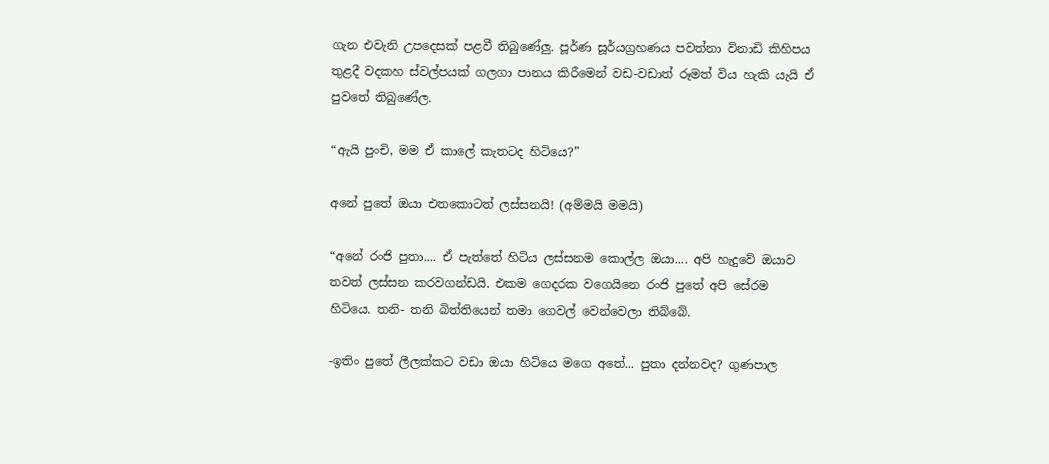ගැන එවැනි උපදෙසක් පළවී තිබුණේලු. පූර්ණ සූර්යග්‍රහණය පවත්නා විනාඩි කිහිපය තුළදී වදකහ ස්වල්පයක් ගලගා පානය කිරීමෙන් වඩ-වඩාත් රූමත් විය හැකි යැයි ඒ පුවතේ තිබුණේල.

“ඇයි පුංචි, මම ඒ කාලේ කැතටද හිටියෙ?”

අනේ පුතේ ඔයා එතකොටත් ලස්සනයි! (අම්මයි මමයි)

“අනේ රංජි පුතා.... ඒ පැත්තේ හිටිය ලස්සනම කොල්ල ඔයා.... අපි හැදුවේ ඔයාව තවත් ලස්සන කරවගන්ඩයි. එකම ගෙදරක වගෙයිනෙ රංජි පුතේ අපි සේරම හිටියෙ. තනි- තනි බිත්තියෙන් තමා ගෙවල් වෙන්වෙලා තිබ්බේ.

-ඉතිං පුතේ ලීලක්කට වඩා ඔයා හිටියෙ මගෙ අතේ... පුතා දන්නවද? ගුණපාල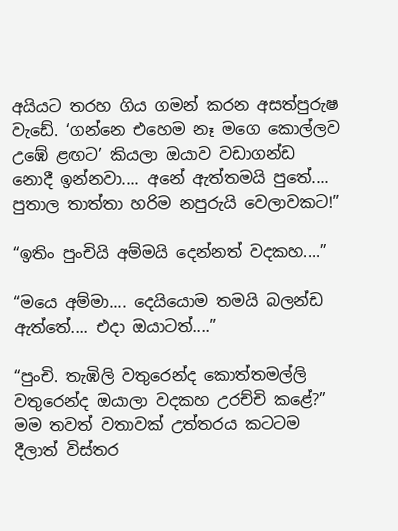අයියට තරහ ගිය ගමන් කරන අසත්පුරුෂ වැඩේ. ‘ගන්නෙ එහෙම නෑ මගෙ කොල්ලව උඹේ ළඟට’ කියලා ඔයාව වඩාගන්ඩ නොදී ඉන්නවා.... අනේ ඇත්තමයි පුතේ.... පුතාල තාත්තා හරිම නපුරුයි වෙලාවකට!”

“ඉතිං පුංචියි අම්මයි දෙන්නත් වදකහ....”

“මයෙ අම්මා.... දෙයියොම තමයි බලන්ඩ ඇත්තේ.... එදා ඔයාටත්....”

“පුංචි. තැඹිලි වතුරෙන්ද කොත්තමල්ලි වතුරෙන්ද ඔයාලා වදකහ උරච්චි කළේ?” මම තවත් වතාවක් උත්තරය කටටම දීලාත් විස්තර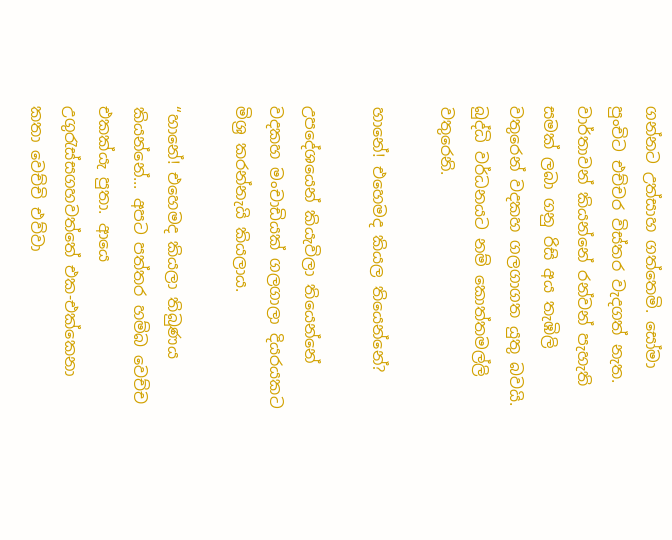ගන්නට උත්සාහ ගත්තෙමි. සෝමා පුංචිට එච්චර විස්තර වැදගත් නැත. වාර්තාවන් කියන්නේ රන්වන් පැහැති සමක් ලබා ගනු රිසි අය තැඹිලි වතුරෙන් වදකහ ගලගාගත යුතු බවයි. බුද්ධි වර්ධනයට නම් කොත්තමල්ලි වතුරෙනි.

හානේ! එහෙමද කියල තියෙන්නේ?

උපදේශයෙන් කියැවිලා තියෙන්නේ වදකහ මංචාඩියක් ගලගාලා දියරයකට මිශ්‍ර කරන්නැයි කියලාය.

“හානේ! එහෙමද කියලා තිබුණය කියන්නේ... අපට පත්තර හම්බ වෙච්ච එකක්යැ පුතා. ආයෙ උගුරැස්සගහවත්තේ එක-එක්කෙනා කතා වෙච්චි එව්වා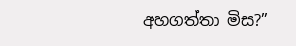අහගත්තා මිස?”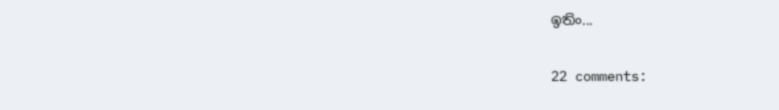ඉතිං...

22 comments: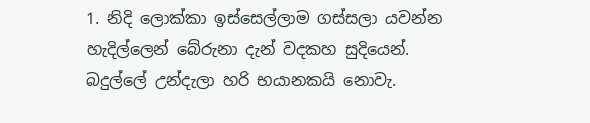1. නිදි ලොක්කා ඉස්සෙල්ලාම ගස්සලා යවන්න හැදිල්ලෙන් බේරුනා දැන් වදකහ සුදියෙන්. බදුල්ලේ උන්දැලා හරි භයානකයි නොවැ.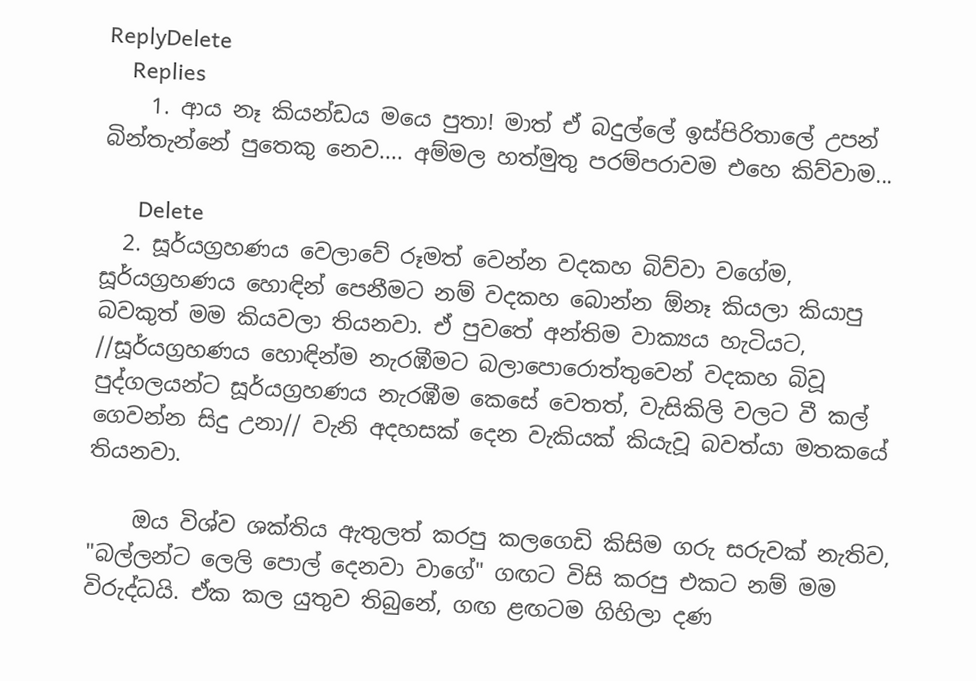ReplyDelete
    Replies
    1. ආය නෑ කියන්ඩය මයෙ පුතා! මාත් ඒ බදුල්ලේ ඉස්පිරිතාලේ උපන් බින්තැන්නේ පුතෙකු නෙව.... අම්මල හත්මුතු පරම්පරාවම එහෙ කිව්වාම...

      Delete
  2. සූර්යග්‍රහණය වෙලාවේ රූමත් වෙන්න වදකහ බිව්වා වගේම, සූර්යග්‍රහණය හොඳින් පෙනීමට නම් වදකහ බොන්න ඕනෑ කියලා කියාපු බවකුත් මම කියවලා තියනවා. ඒ පුවතේ අන්තිම වාක්‍යය හැටියට, //සූර්යග්‍රහණය හොඳින්ම නැරඹීමට බලාපොරොත්තුවෙන් වදකහ බිවූ පුද්ගලයන්ට සූර්යග්‍රහණය නැරඹීම කෙසේ වෙතත්, වැසිකිලි වලට වී කල් ගෙවන්න සිදු උනා// වැනි අදහසක් දෙන වැකියක් කියැවූ බවත්යා මතකයේ තියනවා.

    ඔය විශ්ව ශක්තිය ඇතුලත් කරපු කලගෙඩි කිසිම ගරු සරුවක් නැතිව, "බල්ලන්ට ලෙලි පොල් දෙනවා වාගේ" ගඟට විසි කරපු එකට නම් මම විරුද්ධයි. ඒක කල යුතුව තිබුනේ, ගඟ ළඟටම ගිහිලා දණ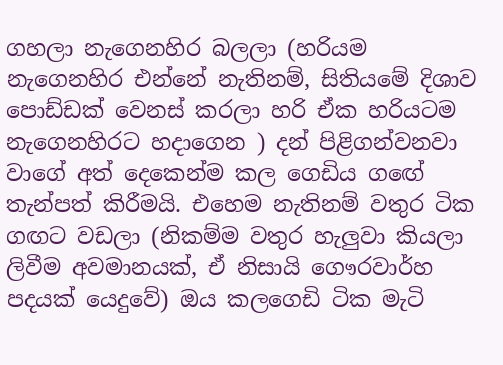ගහලා නැගෙනහිර බලලා (හරියම නැගෙනහිර එන්නේ නැතිනම්, සිතියමේ දිශාව පොඩ්ඩක් වෙනස් කරලා හරි ඒක හරියටම නැගෙනහිරට හදාගෙන ) දන් පිළිගන්වනවා වාගේ අත් දෙකෙන්ම කල ගෙඩිය ගඟේ තැන්පත් කිරීමයි. එහෙම නැතිනම් වතුර ටික ගඟට වඩලා (නිකම්ම වතුර හැලුවා කියලා ලිවීම අවමානයක්, ඒ නිසායි ගෞරවාර්හ පදයක් යෙදුවේ) ඔය කලගෙඩි ටික මැටි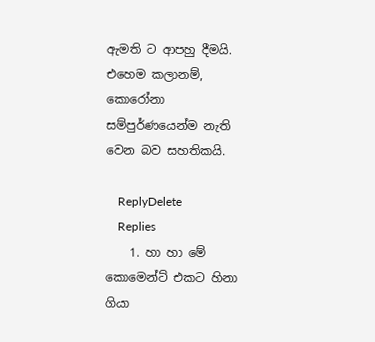ඇමති ට ආපහු දීමයි. එහෙම කලානම්, කොරෝනා සම්පුර්ණයෙන්ම නැති වෙන බව සහතිකයි.

    ReplyDelete
    Replies
    1. හා හා මේ කොමෙන්ට් එකට හිනා ගියා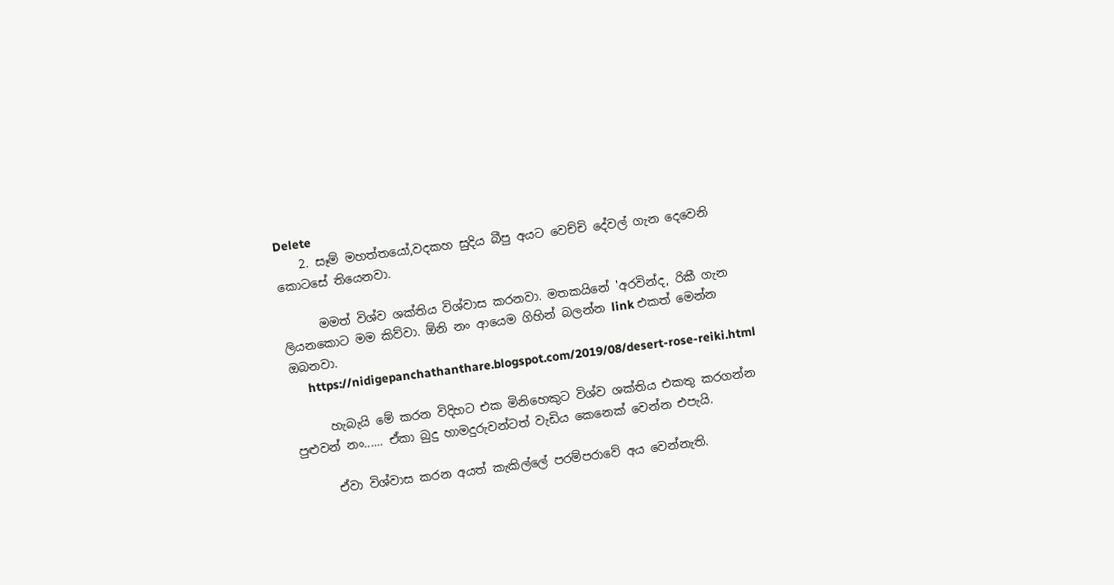Delete
    2. සෑම් මහත්තයෝ,වදකහ සුදිය බීපු අයට වෙච්චි දේවල් ගැන දෙවෙනි කොටසේ තියෙනවා.

      මමත් විශ්ව ශක්තිය විශ්වාස කරනවා. මතකයිනේ 'අරවින්ද, රිකී ගැන ලියනකොට මම කිව්වා. ඕනි නං ආයෙම ගිහින් බලන්න link එකත් මෙන්න ඔබනවා.
      https://nidigepanchathanthare.blogspot.com/2019/08/desert-rose-reiki.html

      හැබැයි මේ කරන විදිහට එක මිනිහෙකුට විශ්ව ශක්තිය එකතු කරගන්න පුළුවන් නං...... ඒකා බුදු හාමදුරුවන්ටත් වැඩිය කෙනෙක් වෙන්න එපැයි.

      ඒවා විශ්වාස කරන අයත් කැකිල්ලේ පරම්පරාවේ අය වෙන්නැති.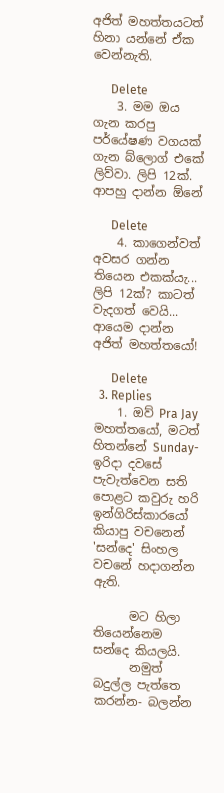අජිත් මහත්තයටත් හිනා යන්නේ ඒක වෙන්නැති.

      Delete
    3. මම ඔය ගැන කරපු පර්යේෂණ වගයක් ගැන බ්ලොග් එකේ ලිව්වා. ලිපි 12ක්. ආපහු දාන්න ඕනේ

      Delete
    4. කාගෙන්වත් අවසර ගන්න තියෙන එකක්යැ... ලිපි 12ක්? කාටත් වැදගත් වෙයි... ආයෙම දාන්න අජිත් මහත්තයෝ!

      Delete
  3. Replies
    1. ඔව් Pra Jay මහත්තයෝ, මටත් හිතන්නේ Sunday-ඉරිදා දවසේ පැවැත්වෙන සති පොළට කවුරු හරි ඉන්ගිරිස්කාරයෝ කියාපු වචනෙන් 'සන්දෙ' සිංහල වචනේ හදාගන්න ඇති.

      මට හිලා තියෙන්නෙම සන්දෙ කියලයි.
      නමුත් බදුල්ල පැත්තෙ කරන්න- බලන්න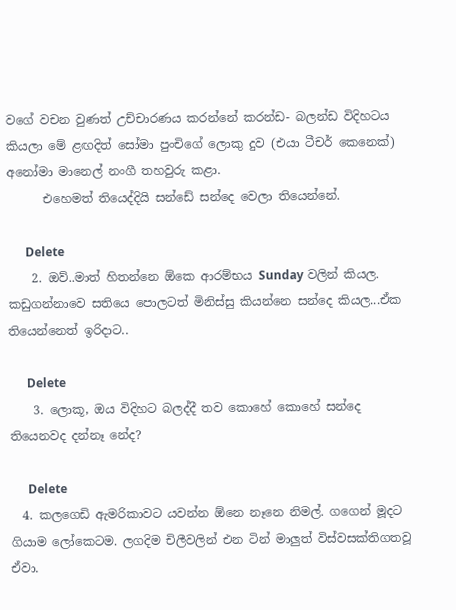වගේ වචන වුණත් උච්චාරණය කරන්නේ කරන්ඩ- බලන්ඩ විදිහටය කියලා මේ ළඟදිත් සෝමා පුංචිගේ ලොකු දුව (එයා ටීචර් කෙනෙක්) අනෝමා මානෙල් නංගී තහවුරු කළා.
      එහෙමත් තියෙද්දියි සන්ඩේ සන්දෙ වෙලා තියෙන්නේ.

      Delete
    2. ඔව්..මාත් හිතන්නෙ ඕකෙ ආරම්භය Sunday වලින් කියල. කඩුගන්නාවෙ සතියෙ පොලටත් මිනිස්සු කියන්නෙ සන්දෙ කියල...ඒක තියෙන්නෙත් ඉරිදාට..

      Delete
    3. ලොකූ, ඔය විදිහට බලද්දී තව කොහේ කොහේ සන්දෙ තියෙනවද දන්නෑ නේද?

      Delete
  4. කලගෙඩි ඇමරිකාවට යවන්න ඕනෙ නෑනෙ නිමල්. ගගෙන් මූදට ගියාම ලෝකෙටම. ලගදිම චිලීවලින් එන ටින් මාලුත් විස්වසක්තිගතවූ ඒවා.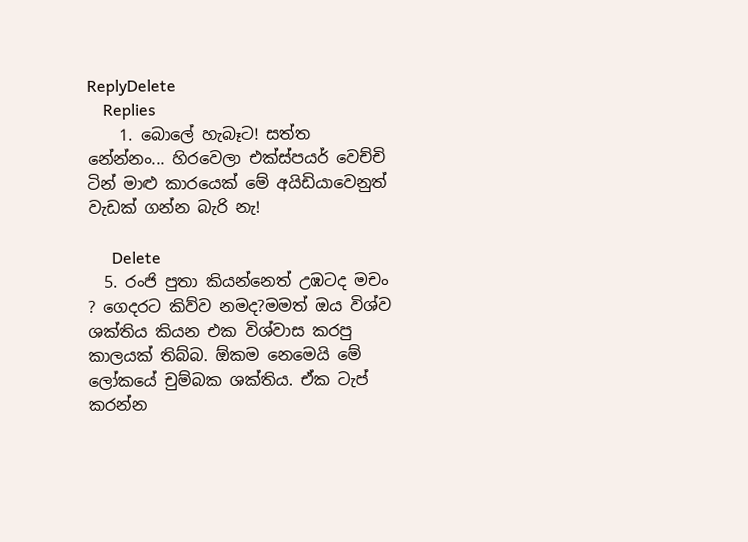ReplyDelete
    Replies
    1. බොලේ හැබෑට! සත්ත නේන්නං... හිරවෙලා එක්ස්පයර් වෙච්චි ටින් මාළු කාරයෙක් මේ අයිඩියාවෙනුත් වැඩක් ගන්න බැරි නැ!

      Delete
  5. රංජි පුතා කියන්නෙත් උඹටද මචං ? ගෙදරට කිව්ව නමද?මමත් ඔය විශ්ව ශක්තිය කියන එක විශ්වාස කරපු කාලයක් තිබ්බ. ඕකම නෙමෙයි මේ ලෝකයේ චුම්බක ශක්තිය. ඒක ටැප් කරන්න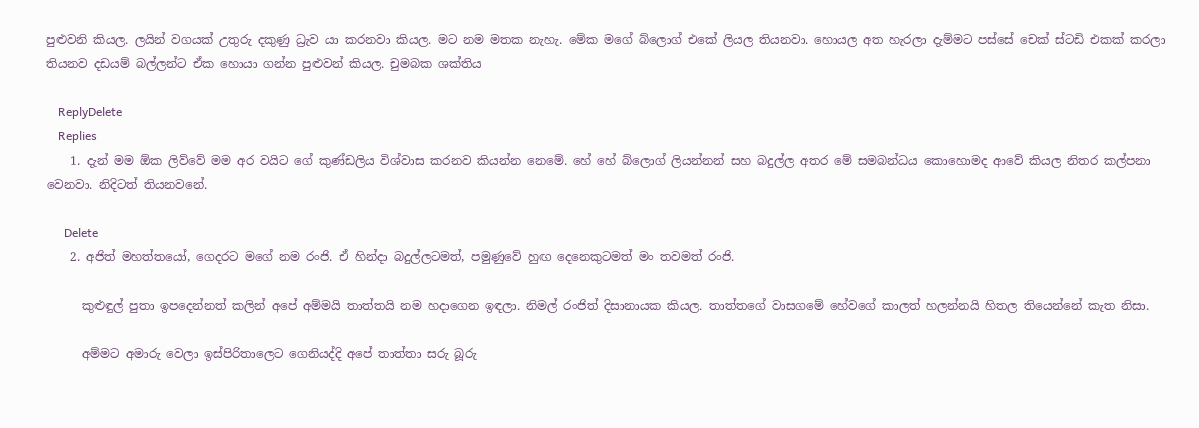පුළුවනි කියල. ලයින් වගයක් උතුරු දකුණු ධ්‍රැව යා කරනවා කියල. මට නම මතක නැහැ. මේක මගේ බ්ලොග් එකේ ලියල තියනවා. හොයල අත හැරලා දැම්මට පස්සේ චෙක් ස්ටඩි එකක් කරලා තියනව දඩයම් බල්ලන්ට ඒක හොයා ගන්න පුළුවන් කියල. චුමබක ශක්තිය

    ReplyDelete
    Replies
    1. දැන් මම ඕක ලිව්වේ මම අර වයිට ගේ කුණ්ඩලිය විශ්වාස කරනව කියන්න නෙමේ. හේ හේ බ්ලොග් ලියන්නන් සහ බදුල්ල අතර මේ සමබන්ධය කොහොමද ආවේ කියල නිතර කල්පනා වෙනවා. නිදිටත් තියනවනේ.

      Delete
    2. අජිත් මහත්තයෝ, ගෙදරට මගේ නම රංජි. ඒ හින්දා බදුල්ලටමත්, පමුණුවේ හුඟ දෙනෙකුටමත් මං තවමත් රංජි.

      කුළුඳුල් පුතා ඉපදෙන්නත් කලින් අපේ අම්මයි තාත්තයි නම හදාගෙන ඉඳලා. නිමල් රංජිත් දිසානායක කියල. තාත්තගේ වාසගමේ හේවගේ කාලත් හලන්නයි හිතල තියෙන්නේ කැත නිසා.

      අම්මට අමාරු වෙලා ඉස්පිරිතාලෙට ගෙනියද්දි අපේ තාත්තා සරු බූරු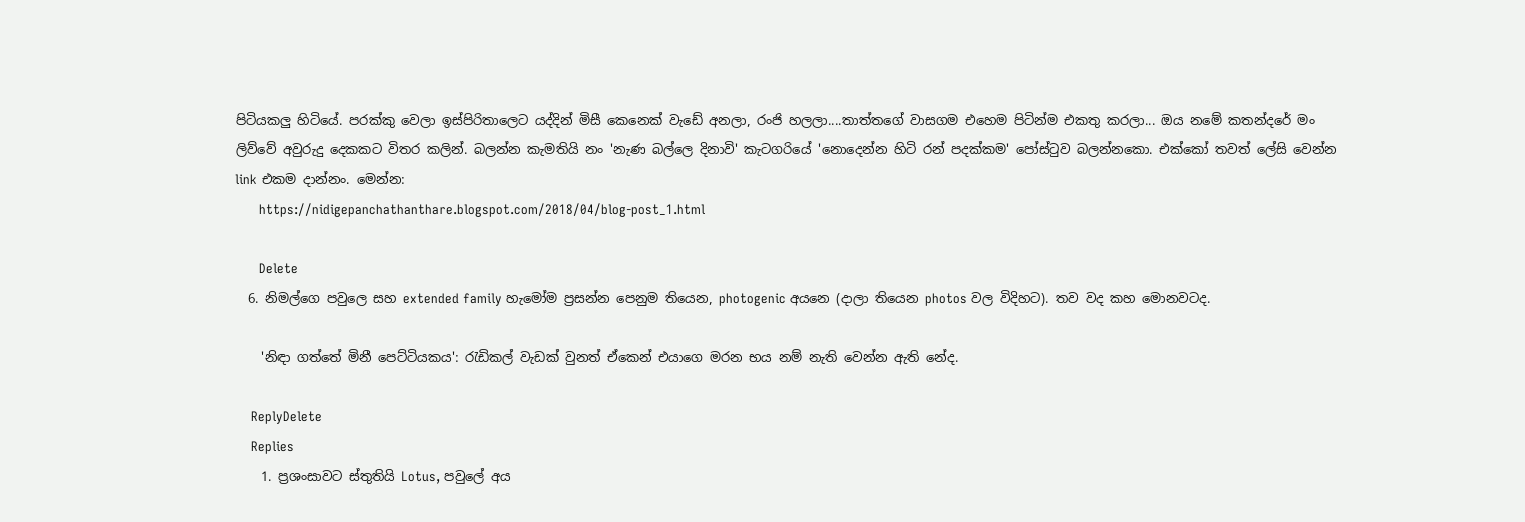පිටියකලු හිටියේ. පරක්කු වෙලා ඉස්පිරිතාලෙට යද්දින් මිසී කෙනෙක් වැඩේ අනලා, රංජි හලලා....තාත්තගේ වාසගම එහෙම පිටින්ම එකතු කරලා... ඔය නමේ කතන්දරේ මං ලිව්වේ අවුරුදු දෙකකට විතර කලින්. බලන්න කැමතියි නං 'නැණ බල්ලෙ දිනාවි' කැටගරියේ 'නොදෙන්න හිටි රන් පදක්කම' පෝස්ටුව බලන්නකො. එක්කෝ තවත් ලේසි වෙන්න link එකම දාන්නං. මෙන්න:
      https://nidigepanchathanthare.blogspot.com/2018/04/blog-post_1.html

      Delete
  6. නිමල්ගෙ පවුලෙ සහ extended family හැමෝම ප්‍රසන්න පෙනුම තියෙන, photogenic අයනෙ (දාලා තියෙන photos වල විදිහට). තව වද කහ මොනවටද.

    'නිඳා ගත්තේ මිනී පෙට්ටියකය': රැඩිකල් වැඩක් වුනත් ඒකෙන් එයාගෙ මරන භය නම් නැති වෙන්න ඇති නේද.

    ReplyDelete
    Replies
    1. ප්‍රශංසාවට ස්තුතියි Lotus, පවුලේ අය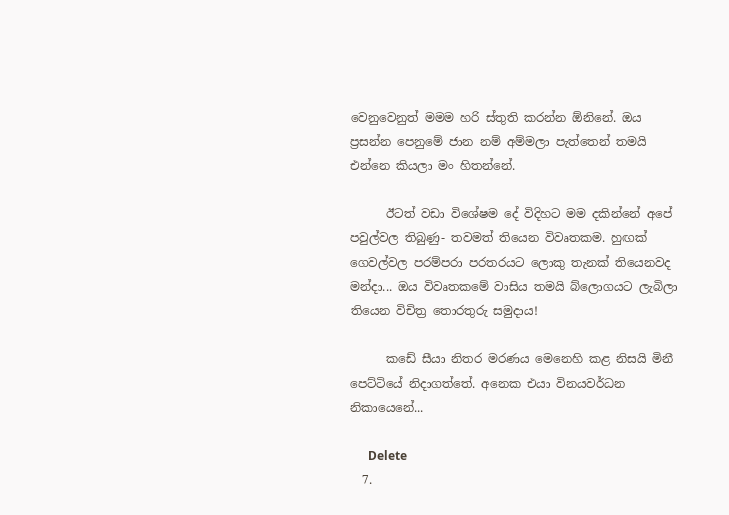වෙනුවෙනුත් මමම හරි ස්තුති කරන්න ඕනිනේ. ඔය ප්‍රසන්න පෙනුමේ ජාන නම් අම්මලා පැත්තෙන් තමයි එන්නෙ කියලා මං හිතන්නේ.

      ඊටත් වඩා විශේෂම දේ විදිහට මම දකින්නේ අපේ පවුල්වල තිබුණු- තවමත් තියෙන විවෘතකම. හුඟක් ගෙවල්වල පරම්පරා පරතරයට ලොකු තැනක් තියෙනවද මන්දා... ඔය විවෘතකමේ වාසිය තමයි බ්ලොගයට ලැබිලා තියෙන විචිත්‍ර තොරතුරු සමුදාය!

      කඩේ සීයා නිතර මරණය මෙනෙහි කළ නිසයි මිනී පෙට්ටියේ නිදාගත්තේ. අනෙක එයා විනයවර්ධන නිකායෙනේ...

      Delete
  7.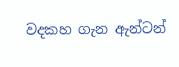වදකහ ගැන ඇන්ටන්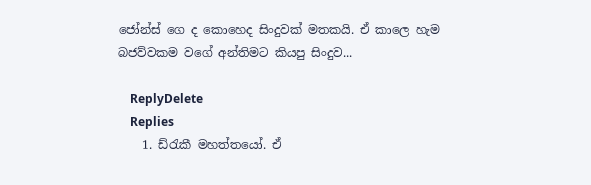ජෝන්ස් ගෙ ද කොහෙද සිංදුවක් මතකයි. ඒ කාලෙ හැම බජව්වකම වගේ අන්තිමට කියපු සිංදුව...

    ReplyDelete
    Replies
    1. ඩ්රැකී මහත්තයෝ. ඒ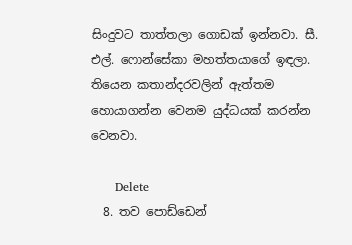සිංදුවට තාත්තලා ගොඩක් ඉන්නවා. සී. එල්. ෆොන්සේකා මහත්තයාගේ ඉඳලා. තියෙන කතාන්දරවලින් ඇත්තම හොයාගන්න වෙනම යුද්ධයක් කරන්න වෙනවා.

      Delete
  8. තව පොඩ්ඩෙන්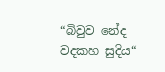“බිවුව නේද වදකහ සුදිය“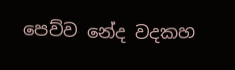පෙව්ව නේද වදකහ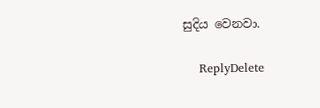සුදිය වෙනවා.

    ReplyDelete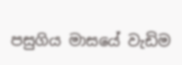පසුගිය මාසයේ වැඩිම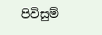පිවිසුම්